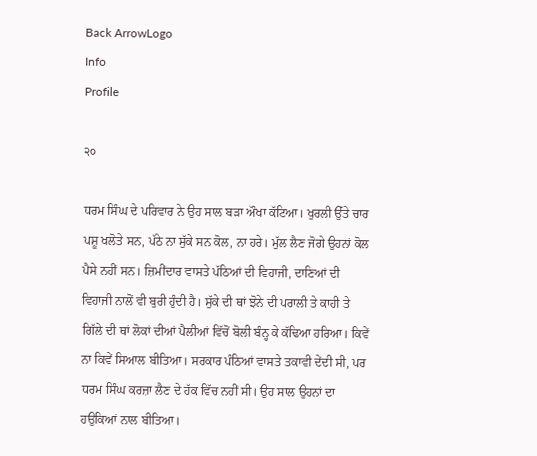Back ArrowLogo
Info
Profile

੨੦

ਧਰਮ ਸਿੰਘ ਦੇ ਪਰਿਵਾਰ ਨੇ ਉਹ ਸਾਲ ਬੜਾ ਔਖਾ ਕੱਟਿਆ। ਖੁਰਲੀ ਉੱਤੇ ਚਾਰ ਪਸ਼ੂ ਖਲੋਤੇ ਸਨ, ਪੱਠੇ ਨਾ ਸੁੱਕੇ ਸਨ ਕੋਲ, ਨਾ ਹਰੇ। ਮੁੱਲ ਲੈਣ ਜੋਗੇ ਉਹਨਾਂ ਕੋਲ ਪੈਸੇ ਨਹੀਂ ਸਨ। ਜ਼ਿਮੀਂਦਾਰ ਵਾਸਤੇ ਪੱਠਿਆਂ ਦੀ ਵਿਹਾਜੀ, ਦਾਣਿਆਂ ਦੀ ਵਿਹਾਜੀ ਨਾਲੋਂ ਵੀ ਬੁਰੀ ਹੁੰਦੀ ਹੈ। ਸੁੱਕੇ ਦੀ ਥਾਂ ਝੋਨੇ ਦੀ ਪਰਾਲੀ ਤੇ ਕਾਹੀ ਤੇ ਗਿੱਲੇ ਦੀ ਥਾਂ ਲੋਕਾਂ ਦੀਆਂ ਪੈਲੀਆਂ ਵਿੱਚੋਂ ਬੋਲੀ ਬੰਨ੍ਹ ਕੇ ਕੱਢਿਆ ਹਰਿਆ। ਕਿਵੇਂ ਨਾ ਕਿਵੇਂ ਸਿਆਲ ਬੀਤਿਆ। ਸਰਕਾਰ ਪੰਠਿਆਂ ਵਾਸਤੇ ਤਕਾਵੀ ਦੇਂਦੀ ਸੀ, ਪਰ ਧਰਮ ਸਿੰਘ ਕਰਜ਼ਾ ਲੈਣ ਦੇ ਹੱਕ ਵਿੱਚ ਨਹੀਂ ਸੀ। ਉਹ ਸਾਲ ਉਹਨਾਂ ਦਾ ਹਉਕਿਆਂ ਨਾਲ ਬੀਤਿਆ।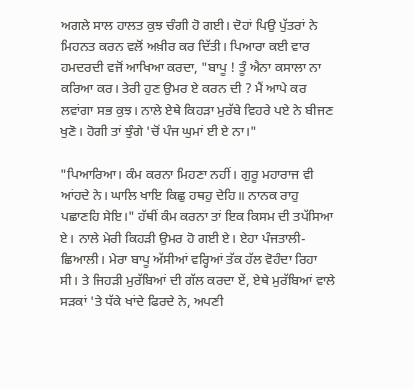ਅਗਲੇ ਸਾਲ ਹਾਲਤ ਕੁਝ ਚੰਗੀ ਹੋ ਗਈ। ਦੋਹਾਂ ਪਿਉ ਪੁੱਤਰਾਂ ਨੇ ਮਿਹਨਤ ਕਰਨ ਵਲੋਂ ਅਖ਼ੀਰ ਕਰ ਦਿੱਤੀ। ਪਿਆਰਾ ਕਈ ਵਾਰ ਹਮਦਰਦੀ ਵਜੋਂ ਆਖਿਆ ਕਰਦਾ, "ਬਾਪੂ ! ਤੂੰ ਐਨਾ ਕਸਾਲਾ ਨਾ ਕਰਿਆ ਕਰ। ਤੇਰੀ ਹੁਣ ਉਮਰ ਏ ਕਰਨ ਦੀ ? ਮੈਂ ਆਪੇ ਕਰ ਲਵਾਂਗਾ ਸਭ ਕੁਝ। ਨਾਲੇ ਏਥੇ ਕਿਹੜਾ ਮੁਰੱਬੇ ਵਿਹਰੇ ਪਏ ਨੇ ਬੀਜਣ ਖੁਣੋ। ਹੋਗੀ ਤਾਂ ਝੁੰਗੇ 'ਚੋਂ ਪੰਜ ਘੁਮਾਂ ਈ ਏ ਨਾ।"

"ਪਿਆਰਿਆ। ਕੰਮ ਕਰਨਾ ਮਿਹਣਾ ਨਹੀਂ। ਗੁਰੂ ਮਹਾਰਾਜ ਵੀ ਆਂਹਦੇ ਨੇ। ਘਾਲਿ ਖਾਇ ਕਿਛੁ ਹਥਹੁ ਦੇਹਿ॥ ਨਾਨਕ ਰਾਹੁ ਪਛਾਣਹਿ ਸੇਇ।" ਹੱਥੀਂ ਕੰਮ ਕਰਨਾ ਤਾਂ ਇਕ ਕਿਸਮ ਦੀ ਤਪੱਸਿਆ ਏ। ਨਾਲੇ ਮੇਰੀ ਕਿਹੜੀ ਉਮਰ ਹੋ ਗਈ ਏ। ਏਹਾ ਪੰਜਤਾਲੀ-ਛਿਆਲੀ। ਮੇਰਾ ਬਾਪੂ ਅੱਸੀਆਂ ਵਰ੍ਹਿਆਂ ਤੱਕ ਹੱਲ ਵੋਹੰਦਾ ਰਿਹਾ ਸੀ। ਤੇ ਜਿਹੜੀ ਮੁਰੱਬਿਆਂ ਦੀ ਗੱਲ ਕਰਦਾ ਏਂ, ਏਥੇ ਮੁਰੱਬਿਆਂ ਵਾਲੇ ਸੜਕਾਂ 'ਤੇ ਧੱਕੇ ਖਾਂਦੇ ਫਿਰਦੇ ਨੇ, ਅਪਣੀ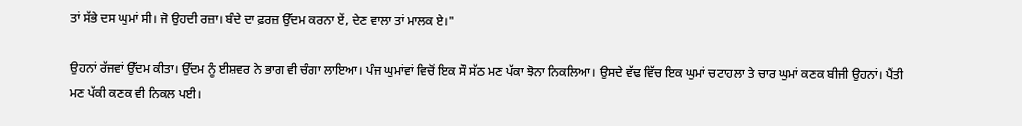ਤਾਂ ਸੱਭੇ ਦਸ ਘੁਮਾਂ ਸੀ। ਜੋ ਉਹਦੀ ਰਜ਼ਾ। ਬੰਦੇ ਦਾ ਫ਼ਰਜ਼ ਉੱਦਮ ਕਰਨਾ ਏਂ, ਦੇਣ ਵਾਲਾ ਤਾਂ ਮਾਲਕ ਏ।"

ਉਹਨਾਂ ਰੱਜਵਾਂ ਉੱਦਮ ਕੀਤਾ। ਉੱਦਮ ਨੂੰ ਈਸ਼ਵਰ ਨੇ ਭਾਗ ਵੀ ਚੰਗਾ ਲਾਇਆ। ਪੰਜ ਘੁਮਾਂਵਾਂ ਵਿਚੋਂ ਇਕ ਸੌ ਸੱਠ ਮਣ ਪੱਕਾ ਝੋਨਾ ਨਿਕਲਿਆ। ਉਸਦੇ ਵੱਢ ਵਿੱਚ ਇਕ ਘੁਮਾਂ ਚਟਾਹਲਾ ਤੇ ਚਾਰ ਘੁਮਾਂ ਕਣਕ ਬੀਜੀ ਉਹਨਾਂ। ਪੈਂਤੀ ਮਣ ਪੱਕੀ ਕਣਕ ਵੀ ਨਿਕਲ ਪਈ।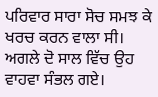ਪਰਿਵਾਰ ਸਾਰਾ ਸੋਚ ਸਮਝ ਕੇ ਖਰਚ ਕਰਨ ਵਾਲਾ ਸੀ। ਅਗਲੇ ਦੋ ਸਾਲ ਵਿੱਚ ਉਹ ਵਾਹਵਾ ਸੰਭਲ ਗਏ।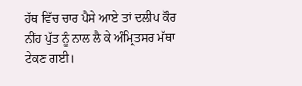ਹੱਥ ਵਿੱਚ ਚਾਰ ਪੈਸੇ ਆਏ ਤਾਂ ਦਲੀਪ ਕੌਰ ਨੀਂਹ ਪੁੱਤ ਨੂੰ ਨਾਲ ਲੈ ਕੇ ਅੰਮ੍ਰਿਤਸਰ ਮੱਥਾ ਟੇਕਣ ਗਈ।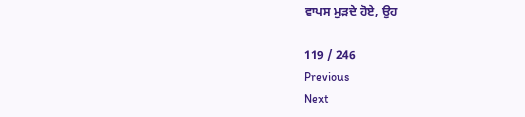ਵਾਪਸ ਮੁੜਦੇ ਹੋਏ, ਉਹ

119 / 246
Previous
Next